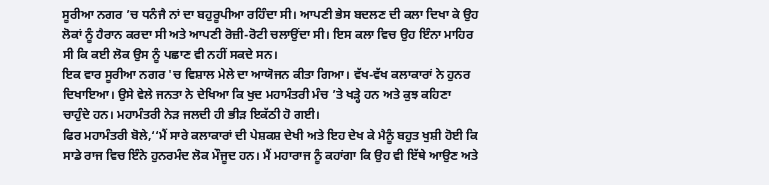ਸੂਰੀਆ ਨਗਰ ’ਚ ਧਨੰਜੈ ਨਾਂ ਦਾ ਬਹੁਰੂਪੀਆ ਰਹਿੰਦਾ ਸੀ। ਆਪਣੀ ਭੇਸ ਬਦਲਣ ਦੀ ਕਲਾ ਦਿਖਾ ਕੇ ਉਹ ਲੋਕਾਂ ਨੂੰ ਹੈਰਾਨ ਕਰਦਾ ਸੀ ਅਤੇ ਆਪਣੀ ਰੋਜ਼ੀ-ਰੋਟੀ ਚਲਾਉਂਦਾ ਸੀ। ਇਸ ਕਲਾ ਵਿਚ ਉਹ ਇੰਨਾ ਮਾਹਿਰ ਸੀ ਕਿ ਕਈ ਲੋਕ ਉਸ ਨੂੰ ਪਛਾਣ ਵੀ ਨਹੀਂ ਸਕਦੇ ਸਨ।
ਇਕ ਵਾਰ ਸੂਰੀਆ ਨਗਰ 'ਚ ਵਿਸ਼ਾਲ ਮੇਲੇ ਦਾ ਆਯੋਜਨ ਕੀਤਾ ਗਿਆ। ਵੱਖ-ਵੱਖ ਕਲਾਕਾਰਾਂ ਨੇ ਹੁਨਰ ਦਿਖਾਇਆ। ਉਸੇ ਵੇਲੇ ਜਨਤਾ ਨੇ ਦੇਖਿਆ ਕਿ ਖੁਦ ਮਹਾਮੰਤਰੀ ਮੰਚ ’ਤੇ ਖੜ੍ਹੇ ਹਨ ਅਤੇ ਕੁਝ ਕਹਿਣਾ ਚਾਹੁੰਦੇ ਹਨ। ਮਹਾਮੰਤਰੀ ਨੇੜ ਜਲਦੀ ਹੀ ਭੀੜ ਇਕੱਠੀ ਹੋ ਗਈ।
ਫਿਰ ਮਹਾਮੰਤਰੀ ਬੋਲੇ,‘‘ਮੈਂ ਸਾਰੇ ਕਲਾਕਾਰਾਂ ਦੀ ਪੇਸ਼ਕਸ਼ ਦੇਖੀ ਅਤੇ ਇਹ ਦੇਖ ਕੇ ਮੈਨੂੰ ਬਹੁਤ ਖੁਸ਼ੀ ਹੋਈ ਕਿ ਸਾਡੇ ਰਾਜ ਵਿਚ ਇੰਨੇ ਹੁਨਰਮੰਦ ਲੋਕ ਮੌਜੂਦ ਹਨ। ਮੈਂ ਮਹਾਰਾਜ ਨੂੰ ਕਹਾਂਗਾ ਕਿ ਉਹ ਵੀ ਇੱਥੇ ਆਉਣ ਅਤੇ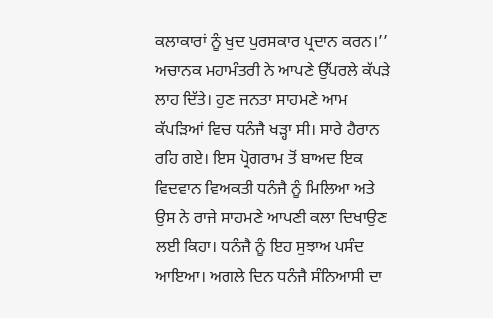ਕਲਾਕਾਰਾਂ ਨੂੰ ਖੁਦ ਪੁਰਸਕਾਰ ਪ੍ਰਦਾਨ ਕਰਨ।’’
ਅਚਾਨਕ ਮਹਾਮੰਤਰੀ ਨੇ ਆਪਣੇ ਉੱਪਰਲੇ ਕੱਪੜੇ ਲਾਹ ਦਿੱਤੇ। ਹੁਣ ਜਨਤਾ ਸਾਹਮਣੇ ਆਮ ਕੱਪੜਿਆਂ ਵਿਚ ਧਨੰਜੈ ਖੜ੍ਹਾ ਸੀ। ਸਾਰੇ ਹੈਰਾਨ ਰਹਿ ਗਏ। ਇਸ ਪ੍ਰੋਗਰਾਮ ਤੋਂ ਬਾਅਦ ਇਕ ਵਿਦਵਾਨ ਵਿਅਕਤੀ ਧਨੰਜੈ ਨੂੰ ਮਿਲਿਆ ਅਤੇ ਉਸ ਨੇ ਰਾਜੇ ਸਾਹਮਣੇ ਆਪਣੀ ਕਲਾ ਦਿਖਾਉਣ ਲਈ ਕਿਹਾ। ਧਨੰਜੈ ਨੂੰ ਇਹ ਸੁਝਾਅ ਪਸੰਦ ਆਇਆ। ਅਗਲੇ ਦਿਨ ਧਨੰਜੈ ਸੰਨਿਆਸੀ ਦਾ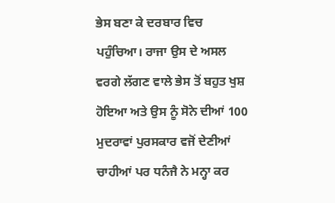ਭੇਸ ਬਣਾ ਕੇ ਦਰਬਾਰ ਵਿਚ ਪਹੁੰਚਿਆ। ਰਾਜਾ ਉਸ ਦੇ ਅਸਲ ਵਰਗੇ ਲੱਗਣ ਵਾਲੇ ਭੇਸ ਤੋਂ ਬਹੁਤ ਖੁਸ਼ ਹੋਇਆ ਅਤੇ ਉਸ ਨੂੰ ਸੋਨੇ ਦੀਆਂ 100 ਮੁਦਰਾਵਾਂ ਪੁਰਸਕਾਰ ਵਜੋਂ ਦੇਣੀਆਂ ਚਾਹੀਆਂ ਪਰ ਧਨੰਜੈ ਨੇ ਮਨ੍ਹਾ ਕਰ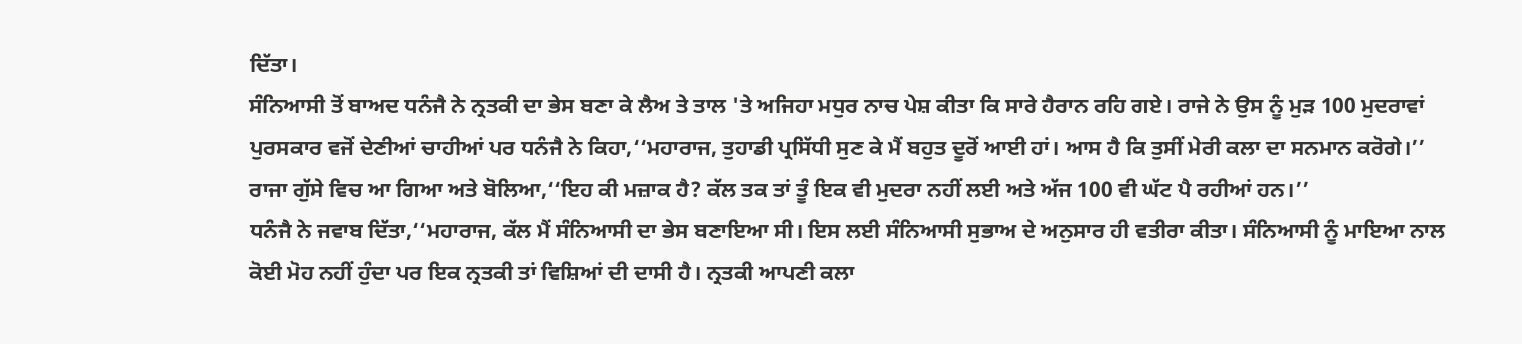ਦਿੱਤਾ।
ਸੰਨਿਆਸੀ ਤੋਂ ਬਾਅਦ ਧਨੰਜੈ ਨੇ ਨ੍ਰਤਕੀ ਦਾ ਭੇਸ ਬਣਾ ਕੇ ਲੈਅ ਤੇ ਤਾਲ 'ਤੇ ਅਜਿਹਾ ਮਧੁਰ ਨਾਚ ਪੇਸ਼ ਕੀਤਾ ਕਿ ਸਾਰੇ ਹੈਰਾਨ ਰਹਿ ਗਏ। ਰਾਜੇ ਨੇ ਉਸ ਨੂੰ ਮੁੜ 100 ਮੁਦਰਾਵਾਂ ਪੁਰਸਕਾਰ ਵਜੋਂ ਦੇਣੀਆਂ ਚਾਹੀਆਂ ਪਰ ਧਨੰਜੈ ਨੇ ਕਿਹਾ,‘‘ਮਹਾਰਾਜ, ਤੁਹਾਡੀ ਪ੍ਰਸਿੱਧੀ ਸੁਣ ਕੇ ਮੈਂ ਬਹੁਤ ਦੂਰੋਂ ਆਈ ਹਾਂ। ਆਸ ਹੈ ਕਿ ਤੁਸੀਂ ਮੇਰੀ ਕਲਾ ਦਾ ਸਨਮਾਨ ਕਰੋਗੇ।’’
ਰਾਜਾ ਗੁੱਸੇ ਵਿਚ ਆ ਗਿਆ ਅਤੇ ਬੋਲਿਆ,‘‘ਇਹ ਕੀ ਮਜ਼ਾਕ ਹੈ? ਕੱਲ ਤਕ ਤਾਂ ਤੂੰ ਇਕ ਵੀ ਮੁਦਰਾ ਨਹੀਂ ਲਈ ਅਤੇ ਅੱਜ 100 ਵੀ ਘੱਟ ਪੈ ਰਹੀਆਂ ਹਨ।’’
ਧਨੰਜੈ ਨੇ ਜਵਾਬ ਦਿੱਤਾ,‘‘ਮਹਾਰਾਜ, ਕੱਲ ਮੈਂ ਸੰਨਿਆਸੀ ਦਾ ਭੇਸ ਬਣਾਇਆ ਸੀ। ਇਸ ਲਈ ਸੰਨਿਆਸੀ ਸੁਭਾਅ ਦੇ ਅਨੁਸਾਰ ਹੀ ਵਤੀਰਾ ਕੀਤਾ। ਸੰਨਿਆਸੀ ਨੂੰ ਮਾਇਆ ਨਾਲ ਕੋਈ ਮੋਹ ਨਹੀਂ ਹੁੰਦਾ ਪਰ ਇਕ ਨ੍ਰਤਕੀ ਤਾਂ ਵਿਸ਼ਿਆਂ ਦੀ ਦਾਸੀ ਹੈ। ਨ੍ਰਤਕੀ ਆਪਣੀ ਕਲਾ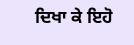ਦਿਖਾ ਕੇ ਇਹੋ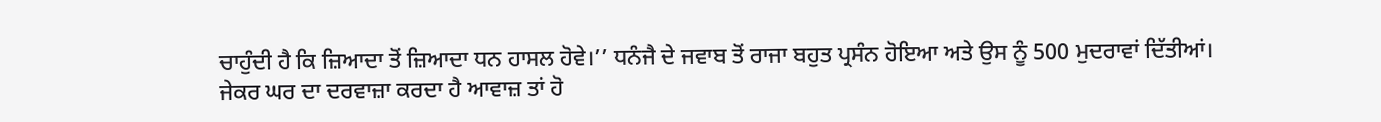ਚਾਹੁੰਦੀ ਹੈ ਕਿ ਜ਼ਿਆਦਾ ਤੋਂ ਜ਼ਿਆਦਾ ਧਨ ਹਾਸਲ ਹੋਵੇ।’’ ਧਨੰਜੈ ਦੇ ਜਵਾਬ ਤੋਂ ਰਾਜਾ ਬਹੁਤ ਪ੍ਰਸੰਨ ਹੋਇਆ ਅਤੇ ਉਸ ਨੂੰ 500 ਮੁਦਰਾਵਾਂ ਦਿੱਤੀਆਂ।
ਜੇਕਰ ਘਰ ਦਾ ਦਰਵਾਜ਼ਾ ਕਰਦਾ ਹੈ ਆਵਾਜ਼ ਤਾਂ ਹੋ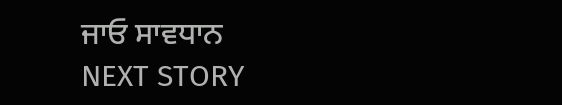ਜਾਓ ਸਾਵਧਾਨ
NEXT STORY